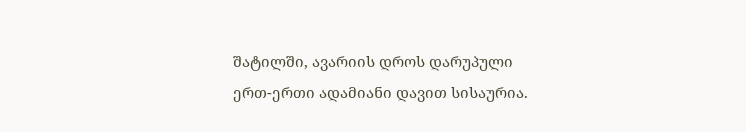შატილში, ავარიის დროს დარუპული ერთ-ერთი ადამიანი დავით სისაურია.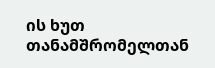ის ხუთ თანამშრომელთან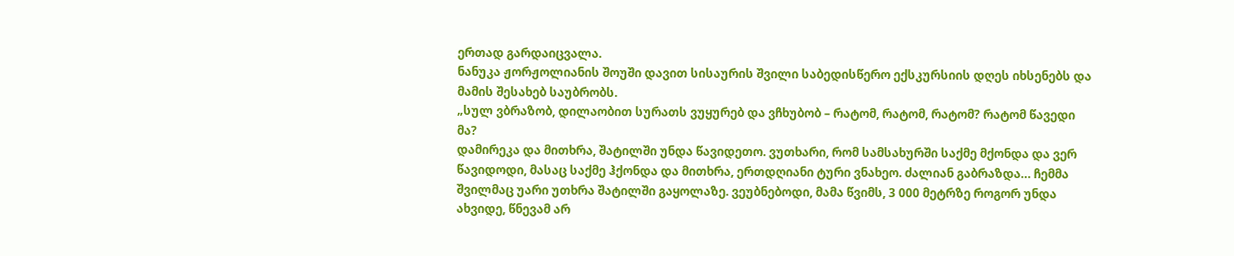ერთად გარდაიცვალა.
ნანუკა ჟორჟოლიანის შოუში დავით სისაურის შვილი საბედისწერო ექსკურსიის დღეს იხსენებს და მამის შესახებ საუბრობს.
„სულ ვბრაზობ, დილაობით სურათს ვუყურებ და ვჩხუბობ – რატომ, რატომ, რატომ? რატომ წავედი მა?
დამირეკა და მითხრა, შატილში უნდა წავიდეთო. ვუთხარი, რომ სამსახურში საქმე მქონდა და ვერ წავიდოდი, მასაც საქმე ჰქონდა და მითხრა, ერთდღიანი ტური ვნახეო. ძალიან გაბრაზდა… ჩემმა შვილმაც უარი უთხრა შატილში გაყოლაზე. ვეუბნებოდი, მამა წვიმს, 3 000 მეტრზე როგორ უნდა ახვიდე, წნევამ არ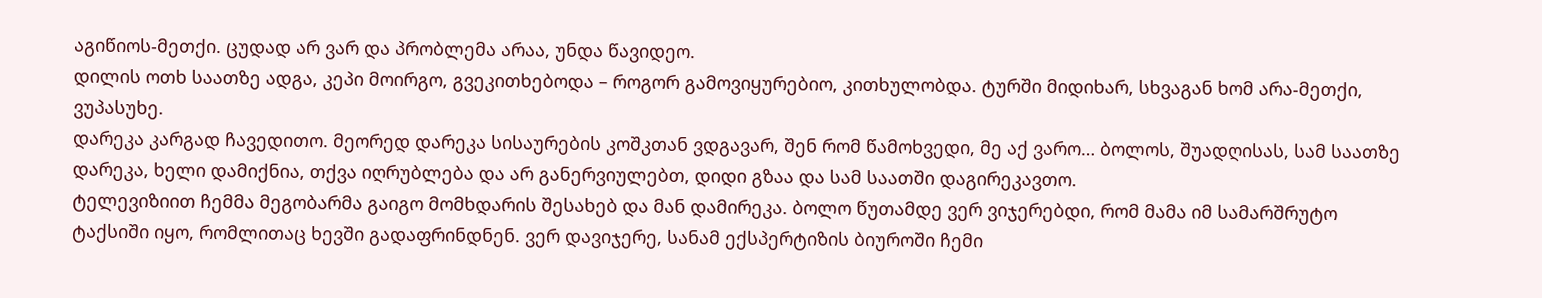აგიწიოს-მეთქი. ცუდად არ ვარ და პრობლემა არაა, უნდა წავიდეო.
დილის ოთხ საათზე ადგა, კეპი მოირგო, გვეკითხებოდა – როგორ გამოვიყურებიო, კითხულობდა. ტურში მიდიხარ, სხვაგან ხომ არა-მეთქი, ვუპასუხე.
დარეკა კარგად ჩავედითო. მეორედ დარეკა სისაურების კოშკთან ვდგავარ, შენ რომ წამოხვედი, მე აქ ვარო… ბოლოს, შუადღისას, სამ საათზე დარეკა, ხელი დამიქნია, თქვა იღრუბლება და არ განერვიულებთ, დიდი გზაა და სამ საათში დაგირეკავთო.
ტელევიზიით ჩემმა მეგობარმა გაიგო მომხდარის შესახებ და მან დამირეკა. ბოლო წუთამდე ვერ ვიჯერებდი, რომ მამა იმ სამარშრუტო ტაქსიში იყო, რომლითაც ხევში გადაფრინდნენ. ვერ დავიჯერე, სანამ ექსპერტიზის ბიუროში ჩემი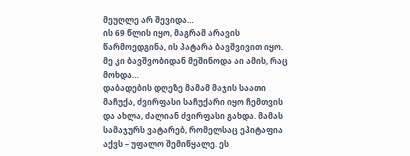მეუღლე არ შევიდა…
ის 69 წლის იყო, მაგრამ არავის წარმოედგინა, ის პატარა ბავშვივით იყო. მე კი ბავშვობიდან მეშინოდა აი ამის, რაც მოხდა…
დაბადების დღეზე მამამ მაჯის საათი მაჩუქა, ძვირფასი საჩუქარი იყო ჩემთვის და ახლა, ძალიან ძვირფასი გახდა. მამას სამაჯურს ვატარებ, რომელსაც ეპიტაფია აქვს – უფალო შემიწყალე. ეს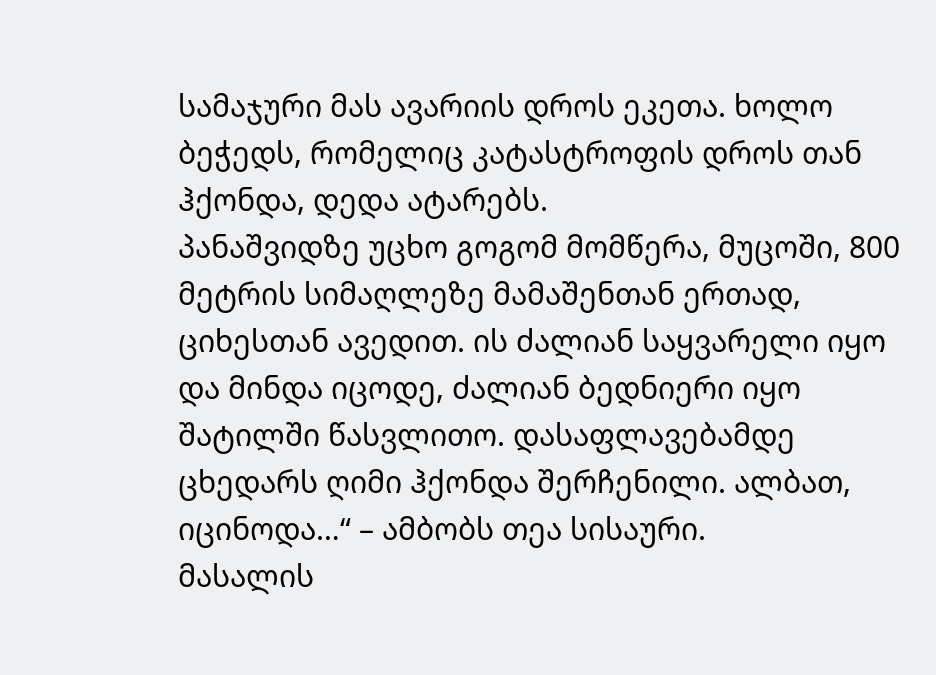სამაჯური მას ავარიის დროს ეკეთა. ხოლო ბეჭედს, რომელიც კატასტროფის დროს თან ჰქონდა, დედა ატარებს.
პანაშვიდზე უცხო გოგომ მომწერა, მუცოში, 800 მეტრის სიმაღლეზე მამაშენთან ერთად, ციხესთან ავედით. ის ძალიან საყვარელი იყო და მინდა იცოდე, ძალიან ბედნიერი იყო შატილში წასვლითო. დასაფლავებამდე ცხედარს ღიმი ჰქონდა შერჩენილი. ალბათ, იცინოდა…“ – ამბობს თეა სისაური.
მასალის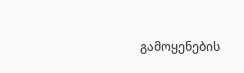გამოყენების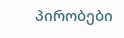პირობები